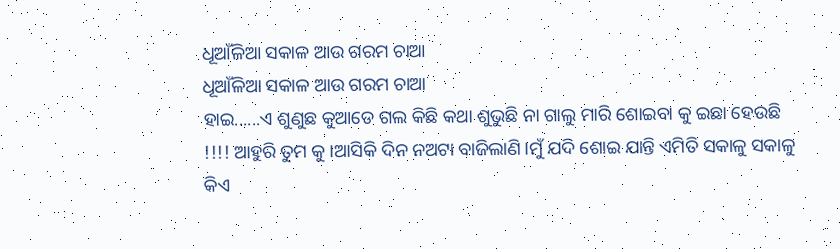ଧୂଆଁଳିଆ ସକାଳ ଆଉ ଗରମ ଚାଆ
ଧୂଆଁଳିଆ ସକାଳ ଆଉ ଗରମ ଚାଆ
ହାଇ......ଏ ଶୁଣୁଛ କୁଆଡେ ଗଲ କିଛି କଥା ଶୁଭୁଛି ନା ଗାଲୁ ମାରି ଶୋଇବା କୁ ଇଛା ହେଉଛି !!!! ଆହୁରି ତୁମ କୁ ।ଆସିକି ଦିନ ନଅଟା ବାଜିଲାଣି।ମୁଁ ଯଦି ଶୋଇ ଯାନ୍ତି ଏମିତି ସକାଳୁ ସକାଳୁ କିଏ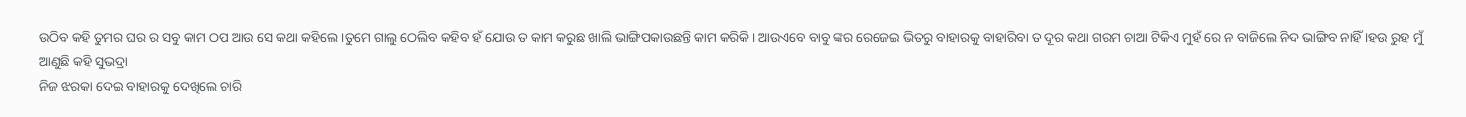ଉଠିବ କହି ତୁମର ଘର ର ସବୁ କାମ ଠପ ଆଉ ସେ କଥା କହିଲେ ।ତୁମେ ଗାଲୁ ଠେଲିବ କହିବ ହଁ ଯୋଉ ତ କାମ କରୁଛ ଖାଲି ଭାଙ୍ଗିପକାଉଛନ୍ତି କାମ କରିକି। ଆଉଏବେ ବାବୁ ଙ୍କର ରେଜେଇ ଭିତରୁ ବାହାରକୁ ବାହାରିବା ତ ଦୂର କଥା ଗରମ ଚାଆ ଟିକିଏ ମୁହଁ ରେ ନ ବାଜିଲେ ନିଦ ଭାଙ୍ଗିବ ନାହିଁ ।ହଉ ରୁହ ମୁଁ ଆଣୁଛି କହି ସୁଭଦ୍ରା
ନିଜ ଝରକା ଦେଇ ବାହାରକୁ ଦେଖିଲେ ଚାରି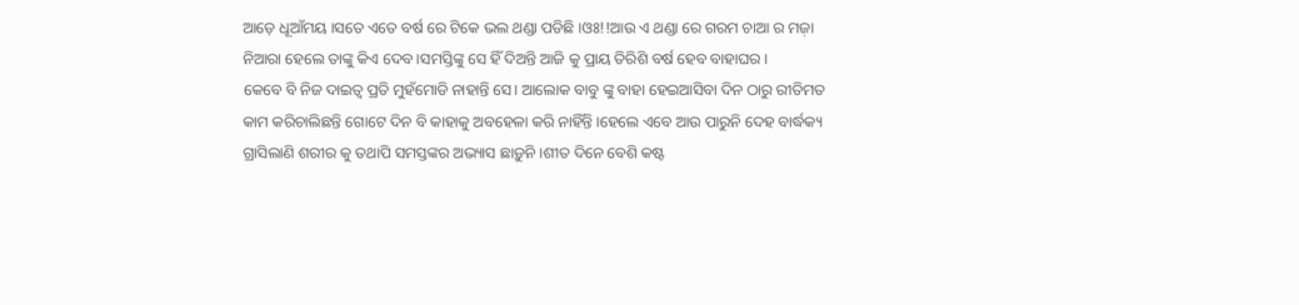ଆଡ଼େ ଧୂଆଁମୟ ।ସତେ ଏତେ ବର୍ଷ ରେ ଟିକେ ଭଲ ଥଣ୍ଡା ପଡିଛି ।ଓଃ!!ଆଉ ଏ ଥଣ୍ଡା ରେ ଗରମ ଚାଆ ର ମଜ଼ା ନିଆରା ହେଲେ ତାଙ୍କୁ କିଏ ଦେବ ।ସମସ୍ତିଙ୍କୁ ସେ ହିଁ ଦିଅନ୍ତି ଆଜି କୁ ପ୍ରାୟ ତିରିଶି ବର୍ଷ ହେବ ବାହାଘର ।
କେବେ ବି ନିଜ ଦାଇତ୍ଵ ପ୍ରତି ମୁହଁମୋଡି ନାହାନ୍ତି ସେ। ଆଲୋକ ବାବୁ ଙ୍କୁ ବାହା ହେଇଆସିବା ଦିନ ଠାରୁ ରୀତିମତ କାମ କରିଚାଲିଛନ୍ତି ଗୋଟେ ଦିନ ବି କାହାକୁ ଅବହେଳା କରି ନାହିଁନ୍ତି ।ହେଲେ ଏବେ ଆଉ ପାରୁନି ଦେହ ବାର୍ଦ୍ଧକ୍ୟ ଗ୍ରାସିଲାଣି ଶରୀର କୁ ତଥାପି ସମସ୍ତଙ୍କର ଅଭ୍ୟାସ ଛାଡ଼ୁନି ।ଶୀତ ଦିନେ ବେଶି କଷ୍ଟ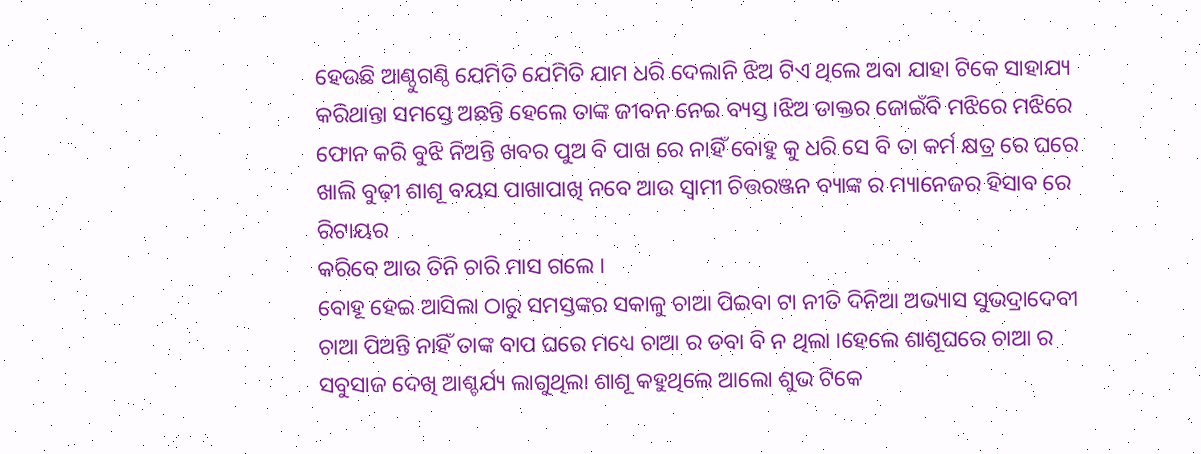ହେଉଛି ଆଣ୍ଠୁଗଣ୍ଠି ଯେମିତି ଯେମିତି ଯାମ ଧରି ଦେଲାନି ଝିଅ ଟିଏ ଥିଲେ ଅବା ଯାହା ଟିକେ ସାହାଯ୍ୟ କରିଥାନ୍ତା ସମସ୍ତେ ଅଛନ୍ତି ହେଲେ ତାଙ୍କ ଜୀବନ ନେଇ ବ୍ୟସ୍ତ ।ଝିଅ ଡାକ୍ତର ଜୋଇଁବି ମଝିରେ ମଝିରେ ଫୋନ କରି ବୁଝି ନିଅନ୍ତି ଖବର ପୁଅ ବି ପାଖ ରେ ନାହିଁ ବୋହୁ କୁ ଧରି ସେ ବି ତା କର୍ମ କ୍ଷତ୍ର ରେ ଘରେ ଖାଲି ବୁଢ଼ୀ ଶାଶୂ ବୟସ ପାଖାପାଖି ନବେ ଆଉ ସ୍ୱାମୀ ଚିତ୍ତରଞ୍ଜନ ବ୍ୟାଙ୍କ ର ମ୍ୟାନେଜର ହିସାବ ରେ ରିଟାୟର
କରିବେ ଆଉ ତିନି ଚାରି ମାସ ଗଲେ ।
ବୋହୂ ହେଇ ଆସିଲା ଠାରୁ ସମସ୍ତଙ୍କର ସକାଳୁ ଚାଆ ପିଇବା ଟା ନୀତି ଦିନିଆ ଅଭ୍ୟାସ ସୁଭଦ୍ରାଦେବୀ ଚାଆ ପିଅନ୍ତି ନାହିଁ ତାଙ୍କ ବାପ ଘରେ ମଧ୍ୟେ ଚାଆ ର ଡବା ବି ନ ଥିଲା ।ହେଲେ ଶାଶୂଘରେ ଚାଆ ର ସବୁସାଜ ଦେଖି ଆଶ୍ଚର୍ଯ୍ୟ ଲାଗୁଥିଲା ଶାଶୂ କହୁଥିଲେ ଆଲୋ ଶୁଭ ଟିକେ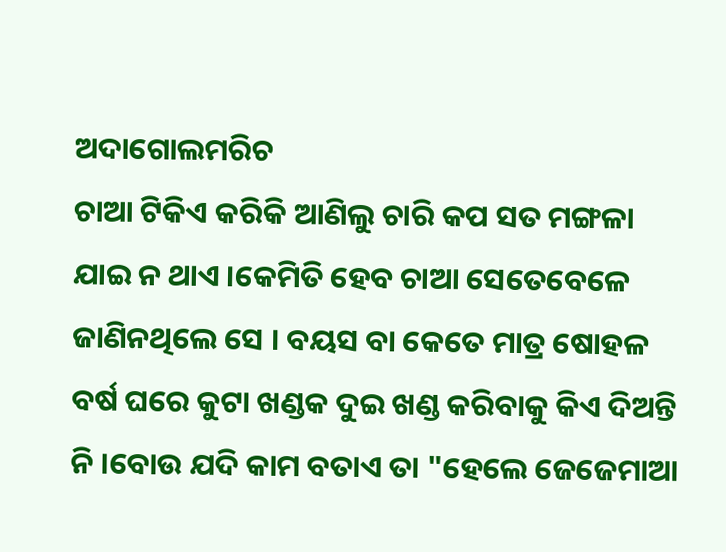ଅଦାଗୋଲମରିଚ
ଚାଆ ଟିକିଏ କରିକି ଆଣିଲୁ ଚାରି କପ ସତ ମଙ୍ଗଳା ଯାଇ ନ ଥାଏ ।କେମିତି ହେବ ଚାଆ ସେତେବେଳେ ଜାଣିନଥିଲେ ସେ । ବୟସ ବା କେତେ ମାତ୍ର ଷୋହଳ ବର୍ଷ ଘରେ କୁଟା ଖଣ୍ଡକ ଦୁଇ ଖଣ୍ଡ କରିବାକୁ କିଏ ଦିଅନ୍ତି ନି ।ବୋଉ ଯଦି କାମ ବତାଏ ତା "ହେଲେ ଜେଜେମାଆ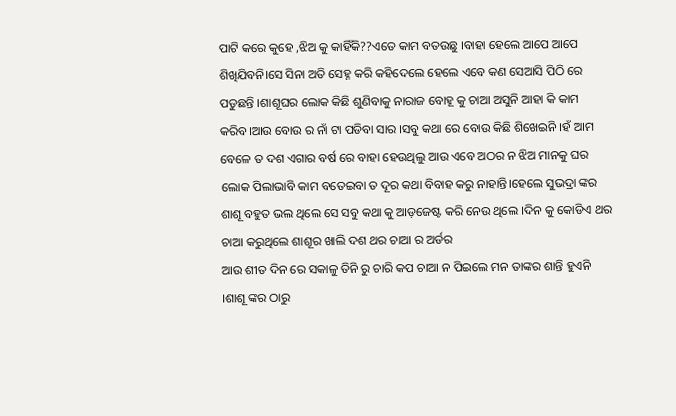ପାଟି କରେ କୁହେ ,ଝିଅ କୁ କାହିଁକି??ଏତେ କାମ ବତଉଛୁ ।ବାହା ହେଲେ ଆପେ ଆପେ ଶିଖିଯିବନି।ସେ ସିନା ଅତି ସେହ୍ନ କରି କହିଦେଲେ ହେଲେ ଏବେ କଣ ସେଆସି ପିଠି ରେ ପଡୁଛନ୍ତି ।ଶାଶୂଘର ଲୋକ କିଛି ଶୁଣିବାକୁ ନାରାଜ ବୋହୂ କୁ ଚାଆ ଅସୁନି ଆହା କି କାମ କରିବ।ଆଉ ବୋଉ ର ନାଁ ଟା ପଡିବା ସାର ।ସବୁ କଥା ରେ ବୋଉ କିଛି ଶିଖେଇନି ।ହଁ ଆମ ବେଳେ ତ ଦଶ ଏଗାର ବର୍ଷ ରେ ବାହା ହେଉଥିଲୁ ଆଉ ଏବେ ଅଠର ନ ଝିଅ ମାନକୁ ଘର ଲୋକ ପିଲାଭାବି କାମ ବତେଇବା ତ ଦୂର କଥା ବିବାହ କରୁ ନାହାନ୍ତି।ହେଲେ ସୁଭଦ୍ରା ଙ୍କର ଶାଶୂ ବହୁତ ଭଲ ଥିଲେ ସେ ସବୁ କଥା କୁ ଆଡ଼ଜେଷ୍ଟ କରି ନେଉ ଥିଲେ ।ଦିନ କୁ କୋଡିଏ ଥର ଚାଆ କରୁଥିଲେ ଶାଶୂର ଖାଲି ଦଶ ଥର ଚାଆ ର ଅର୍ଡର
ଆଉ ଶୀତ ଦିନ ରେ ସକାଳୁ ତିନି ରୁ ଚାରି କପ ଚାଆ ନ ପିଇଲେ ମନ ତାଙ୍କର ଶାନ୍ତି ହୁଏନି ।ଶାଶୂ ଙ୍କର ଠାରୁ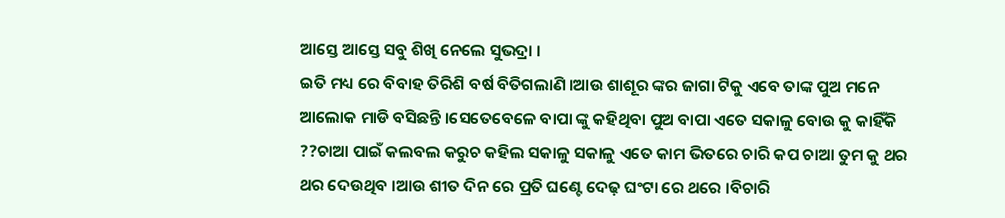ଆସ୍ତେ ଆସ୍ତେ ସବୁ ଶିଖି ନେଲେ ସୁଭଦ୍ରା ।
ଇତି ମଧ୍ୟ ରେ ବିବାହ ତିରିଶି ବର୍ଷ ବିତିଗଲାଣି ।ଆଉ ଶାଶୂର ଙ୍କର ଜାଗା ଟିକୁ ଏବେ ତାଙ୍କ ପୁଅ ମନେ ଆଲୋକ ମାଡି ବସିଛନ୍ତି ।ସେତେବେଳେ ବାପା ଙ୍କୁ କହିଥିବା ପୁଅ ବାପା ଏତେ ସକାଳୁ ବୋଉ କୁ କାହିଁକି ??ଚାଆ ପାଇଁ କଲବଲ କରୁଚ କହିଲ ସକାଳୁ ସକାଳୁ ଏତେ କାମ ଭିତରେ ଚାରି କପ ଚାଆ ତୁମ କୁ ଥର ଥର ଦେଉଥିବ ।ଆଉ ଶୀତ ଦିନ ରେ ପ୍ରତି ଘଣ୍ଟେ ଦେଢ଼ ଘଂଟା ରେ ଥରେ ।ବିଚାରି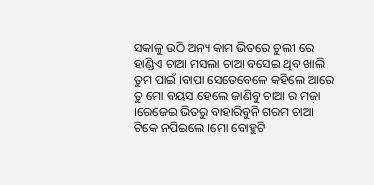ସକାଳୁ ଉଠି ଅନ୍ୟ କାମ ଭିତରେ ଚୁଲୀ ରେ ହାଣ୍ଡିଏ ଚାଆ ମସଲା ଚାଆ ବସେଇ ଥିବ ଖାଲି ତୁମ ପାଇଁ ।ବାପା ସେତେବେଳେ କହିଲେ ଆରେ ତୁ ମୋ ବୟସ ହେଲେ ଜାଣିବୁ ଚାଆ ର ମଜ଼ା ।ରେଜେଇ ଭିତରୁ ବାହାରିବୁନି ଗରମ ଚାଆ ଟିକେ ନପିଇଲେ ।ମୋ ବୋହୁଟି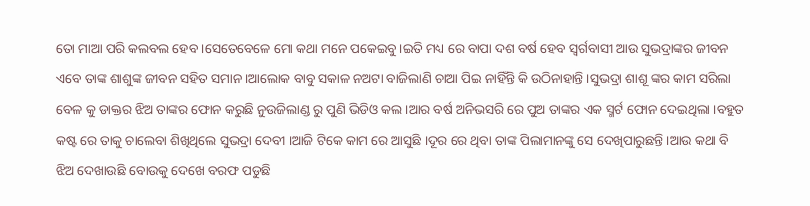ତୋ ମାଆ ପରି କଲବଲ ହେବ ।ସେତେବେଳେ ମୋ କଥା ମନେ ପକେଇବୁ।ଇତି ମଧ୍ୟ ରେ ବାପା ଦଶ ବର୍ଷ ହେବ ସ୍ୱର୍ଗବାସୀ ଆଉ ସୁଭଦ୍ରାଙ୍କର ଜୀବନ ଏବେ ତାଙ୍କ ଶାଶୁଙ୍କ ଜୀବନ ସହିତ ସମାନ ।ଆଲୋକ ବାବୁ ସକାଳ ନଅଟା ବାଜିଲାଣି ଚାଆ ପିଇ ନାହିଁନ୍ତି କି ଉଠିନାହାନ୍ତି ।ସୁଭଦ୍ରା ଶାଶୂ ଙ୍କର କାମ ସରିଲା ବେଳ କୁ ଡାକ୍ତର ଝିଅ ତାଙ୍କର ଫୋନ କରୁଛି ନୁଉଜିଲାଣ୍ଡ ରୁ ପୁଣି ଭିଡିଓ କଲ ।ଆର ବର୍ଷ ଅନିଭସରି ରେ ପୁଅ ତାଙ୍କର ଏକ ସ୍ମର୍ଟ ଫୋନ ଦେଇଥିଲା ।ବହୁତ କଷ୍ଟ ରେ ତାକୁ ଚାଲେବା ଶିଖିଥିଲେ ସୁଭଦ୍ରା ଦେବୀ ।ଆଜି ଟିକେ କାମ ରେ ଆସୁଛି ।ଦୂର ରେ ଥିବା ତାଙ୍କ ପିଲାମାନଙ୍କୁ ସେ ଦେଖିପାରୁଛନ୍ତି ।ଆଉ କଥା ବି ଝିଅ ଦେଖାଉଛି ବୋଉକୁ ଦେଖେ ବରଫ ପଡୁଛି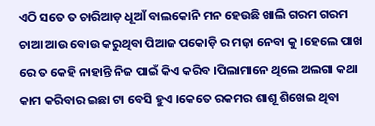ଏଠି ସତେ ତ ଚାରିଆଡ଼ ଧୂଆଁ ବାଲକୋନି ମନ ହେଉଛି ଖାଲି ଗରମ ଗରମ ଚାଆ ଆଉ ବୋଉ କରୁଥିବା ପିଆଜ ପକୋଡ଼ି ର ମଜ଼ା ନେବା କୁ ।ହେଲେ ପାଖ ରେ ତ କେହି ନାହାନ୍ତି ନିଜ ପାଇଁ କିଏ କରିବ ।ପିଲାମାନେ ଥିଲେ ଅଲଗା କଥା କାମ କରିବାର ଇଛା ଟା ବେସି ହୁଏ ।କେତେ ରକମର ଶାଶୂ ଶିଖେଇ ଥିବା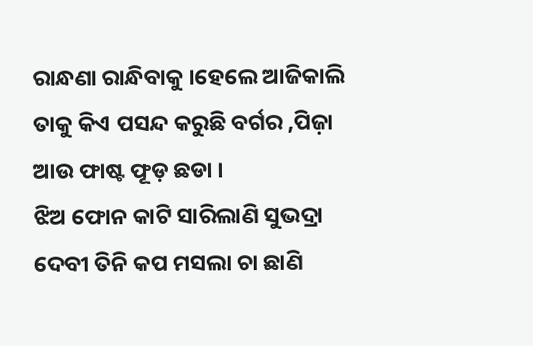ରାନ୍ଧଣା ରାନ୍ଧିବାକୁ ।ହେଲେ ଆଜିକାଲି ତାକୁ କିଏ ପସନ୍ଦ କରୁଛି ବର୍ଗର ,ପିଜ଼ା ଆଉ ଫାଷ୍ଟ ଫୂଡ଼ ଛଡା ।
ଝିଅ ଫୋନ କାଟି ସାରିଲାଣି ସୁଭଦ୍ରା ଦେବୀ ତିନି କପ ମସଲା ଚା ଛାଣି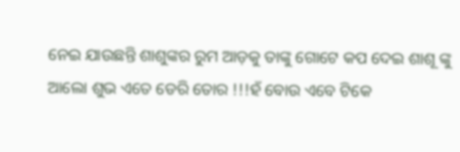ନେଇ ଯାଉଛନ୍ତି ଶାଶୁଙ୍କର ରୁମ ଆଡ଼କୁ ତାଙ୍କୁ ଗୋଟେ କପ ଦେଇ ଶାଶୂ ଙ୍କୁ ଆଲୋ ଶୁଭ ଏତେ ଡେରି ତୋର !!!ହଁ ବୋଉ ଏବେ ଟିକେ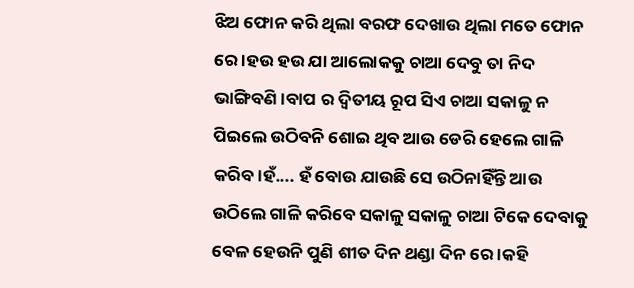ଝିଅ ଫୋନ କରି ଥିଲା ବରଫ ଦେଖାଉ ଥିଲା ମତେ ଫୋନ ରେ ।ହଉ ହଉ ଯା ଆଲୋକକୁ ଚାଆ ଦେବୁ ତା ନିଦ ଭାଙ୍ଗିବଣି।ବାପ ର ଦ୍ୱିତୀୟ ରୂପ ସିଏ ଚାଆ ସକାଳୁ ନ ପିଇଲେ ଉଠିବନି ଶୋଇ ଥିବ ଆଉ ଡେରି ହେଲେ ଗାଳି କରିବ।ହଁ.... ହଁ ବୋଉ ଯାଉଛି ସେ ଉଠିନାହିଁନ୍ତି ଆଉ ଉଠିଲେ ଗାଳି କରିବେ ସକାଳୁ ସକାଳୁ ଚାଆ ଟିକେ ଦେବାକୁ ବେଳ ହେଉନି ପୁଣି ଶୀତ ଦିନ ଥଣ୍ଡା ଦିନ ରେ ।କହି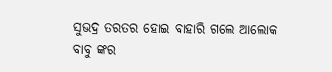ସୁଭଦ୍ର ତରତର ହୋଇ ବାହାରି ଗଲେ ଆଲୋକ ବାବୁ ଙ୍କର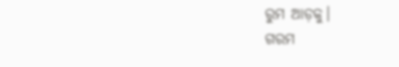ରୁମ ଆଡ଼କୁ।
ଗରମ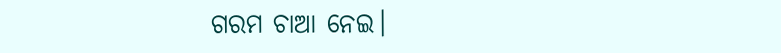ଗରମ ଚାଆ ନେଇ।